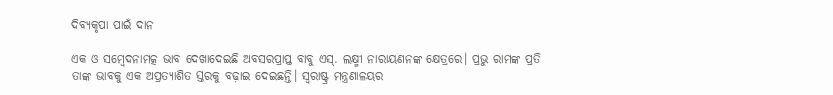ଦିବ୍ୟକୃପା ପାଇଁ ଦାନ

ଏକ ଓ ସମ୍ବେଦନାମତ୍କ ଭାବ ଦେଖାଦେଇଛି ଅବସରପ୍ରାପ୍ତ ବାବୁ ଏସ୍‌. ଲକ୍ଷ୍ମୀ ନାରାୟଣନଙ୍କ କ୍ଷେତ୍ରରେ। ପ୍ରଭୁ ରାମଙ୍କ ପ୍ରତି ତାଙ୍କ ଭାବକୁ ଏକ ଅପ୍ରତ୍ୟାଶିତ ସ୍ତରକୁ ବଢ଼ାଇ ଦେଇଛନ୍ତି। ସ୍ବରାଷ୍ଟ୍ର ମନ୍ତ୍ରଣାଳୟର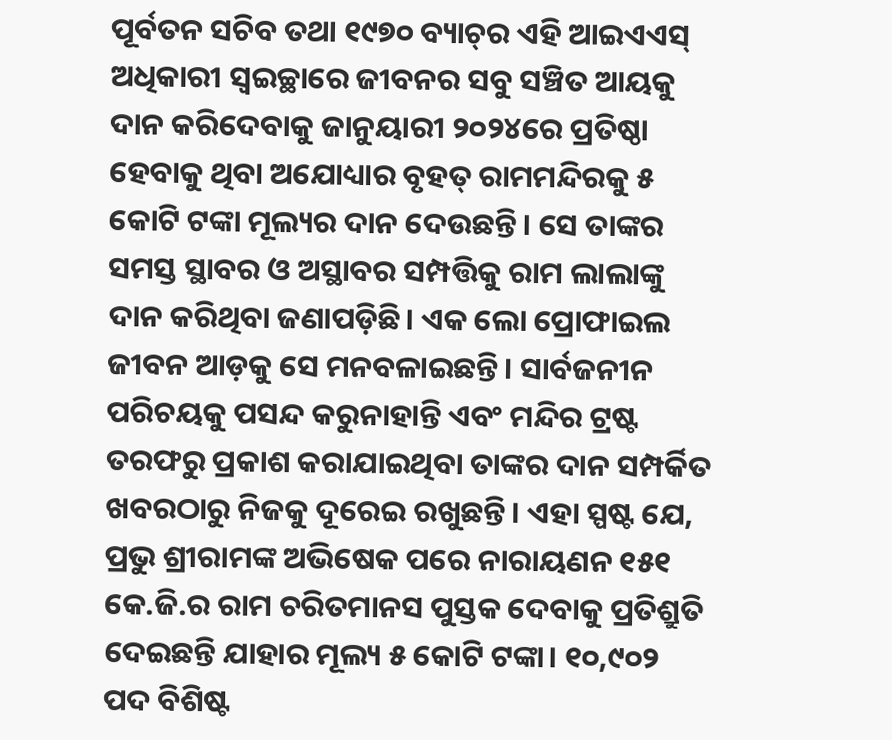ପୂର୍ବତନ ସଚିବ ତଥା ୧୯୭୦ ବ୍ୟାଚ୍‌ର ଏହି ଆଇଏଏସ୍‌ ଅଧିକାରୀ ସ୍ବଇଚ୍ଛାରେ ଜୀବନର ସବୁ ସଞ୍ଚିତ ଆୟକୁ ଦାନ କରିଦେବାକୁ ଜାନୁୟାରୀ ୨୦୨୪ରେ ପ୍ରତିଷ୍ଠା ହେବାକୁ ଥିବା ଅଯୋଧ୍ୟାର ବୃହତ୍‌ ରାମମନ୍ଦିରକୁ ୫ କୋଟି ଟଙ୍କା ମୂଲ୍ୟର ଦାନ ଦେଉଛନ୍ତି। ସେ ତାଙ୍କର ସମସ୍ତ ସ୍ଥାବର ଓ ଅସ୍ଥାବର ସମ୍ପତ୍ତିକୁ ରାମ ଲାଲାଙ୍କୁ ଦାନ କରିଥିବା ଜଣାପଡ଼ିଛି। ଏକ ଲୋ ପ୍ରୋଫାଇଲ ଜୀବନ ଆଡ଼କୁ ସେ ମନବଳାଇଛନ୍ତି। ସାର୍ବଜନୀନ ପରିଚୟକୁ ପସନ୍ଦ କରୁନାହାନ୍ତି ଏବଂ ମନ୍ଦିର ଟ୍ରଷ୍ଟ ତରଫରୁ ପ୍ରକାଶ କରାଯାଇଥିବା ତାଙ୍କର ଦାନ ସମ୍ପର୍କିତ ଖବରଠାରୁ ନିଜକୁ ଦୂରେଇ ରଖୁଛନ୍ତି। ଏହା ସ୍ପଷ୍ଟ ଯେ, ପ୍ରଭୁ ଶ୍ରୀରାମଙ୍କ ଅଭିଷେକ ପରେ ନାରାୟଣନ ୧୫୧ କେ.ଜି.ର ରାମ ଚରିତମାନସ ପୁସ୍ତକ ଦେବାକୁ ପ୍ରତିଶ୍ରୁତି ଦେଇଛନ୍ତି ଯାହାର ମୂଲ୍ୟ ୫ କୋଟି ଟଙ୍କା। ୧୦,୯୦୨ ପଦ ବିଶିଷ୍ଟ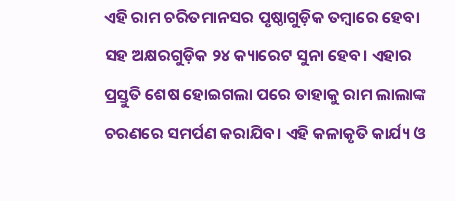ଏହି ରାମ ଚରିତମାନସର ପୃଷ୍ଠାଗୁଡ଼ିକ ତମ୍ବାରେ ହେବା ସହ ଅକ୍ଷରଗୁଡ଼ିକ ୨୪ କ୍ୟାରେଟ ସୁନା ହେବ। ଏହାର ପ୍ରସ୍ତୁତି ଶେଷ ହୋଇଗଲା ପରେ ତାହାକୁ ରାମ ଲାଲାଙ୍କ ଚରଣରେ ସମର୍ପଣ କରାଯିବ। ଏହି କଳାକୃତି କାର୍ଯ୍ୟ ଓ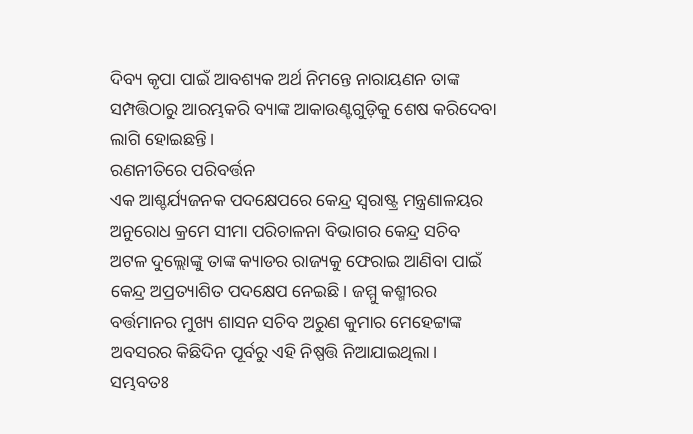ଦିବ୍ୟ କୃପା ପାଇଁ ଆବଶ୍ୟକ ଅର୍ଥ ନିମନ୍ତେ ନାରାୟଣନ ତାଙ୍କ ସମ୍ପତ୍ତିଠାରୁ ଆରମ୍ଭକରି ବ୍ୟାଙ୍କ ଆକାଉଣ୍ଟଗୁଡ଼ିକୁ ଶେଷ କରିଦେବା ଲାଗି ହୋଇଛନ୍ତି।
ରଣନୀତିରେ ପରିବର୍ତ୍ତନ
ଏକ ଆଶ୍ଚର୍ଯ୍ୟଜନକ ପଦକ୍ଷେପରେ କେନ୍ଦ୍ର ସ୍ବରାଷ୍ଟ୍ର ମନ୍ତ୍ରଣାଳୟର ଅନୁରୋଧ କ୍ରମେ ସୀମା ପରିଚାଳନା ବିଭାଗର କେନ୍ଦ୍ର ସଚିବ ଅଟଳ ଦୁଲ୍ଲୋଙ୍କୁ ତାଙ୍କ କ୍ୟାଡର ରାଜ୍ୟକୁ ଫେରାଇ ଆଣିବା ପାଇଁ କେନ୍ଦ୍ର ଅପ୍ରତ୍ୟାଶିତ ପଦକ୍ଷେପ ନେଇଛି। ଜମ୍ମୁ କଶ୍ମୀରର ବର୍ତ୍ତମାନର ମୁଖ୍ୟ ଶାସନ ସଚିବ ଅରୁଣ କୁମାର ମେହେଟ୍ଟାଙ୍କ ଅବସରର କିଛିଦିନ ପୂର୍ବରୁ ଏହି ନିଷ୍ପତ୍ତି ନିଆଯାଇଥିଲା। ସମ୍ଭବତଃ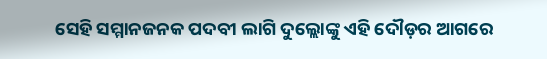ସେହି ସମ୍ମାନଜନକ ପଦବୀ ଲାଗି ଦୁଲ୍ଲୋଙ୍କୁ ଏହି ଦୌଡ଼ର ଆଗରେ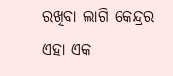ରଖିବା ଲାଗି କେନ୍ଦ୍ରର ଏହା ଏକ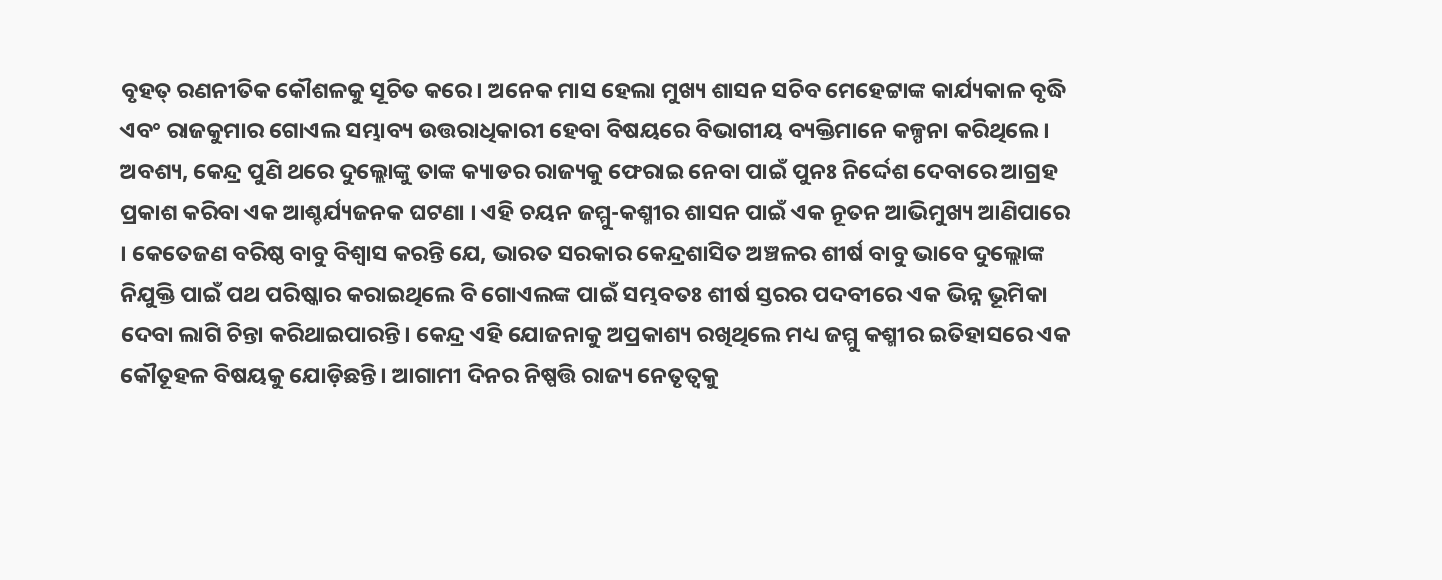ବୃହତ୍‌ ରଣନୀତିକ କୌଶଳକୁ ସୂଚିତ କରେ। ଅନେକ ମାସ ହେଲା ମୁଖ୍ୟ ଶାସନ ସଚିବ ମେହେଟ୍ଟାଙ୍କ କାର୍ଯ୍ୟକାଳ ବୃଦ୍ଧି ଏବଂ ରାଜକୁମାର ଗୋଏଲ ସମ୍ଭାବ୍ୟ ଉତ୍ତରାଧିକାରୀ ହେବା ବିଷୟରେ ବିଭାଗୀୟ ବ୍ୟକ୍ତିମାନେ କଳ୍ପନା କରିଥିଲେ। ଅବଶ୍ୟ, କେନ୍ଦ୍ର ପୁଣି ଥରେ ଦୁଲ୍ଲୋଙ୍କୁ ତାଙ୍କ କ୍ୟାଡର ରାଜ୍ୟକୁ ଫେରାଇ ନେବା ପାଇଁ ପୁନଃ ନିର୍ଦ୍ଦେଶ ଦେବାରେ ଆଗ୍ରହ ପ୍ରକାଶ କରିବା ଏକ ଆଶ୍ଚର୍ଯ୍ୟଜନକ ଘଟଣା । ଏହି ଚୟନ ଜମ୍ମୁ-କଶ୍ମୀର ଶାସନ ପାଇଁ ଏକ ନୂତନ ଆଭିମୁଖ୍ୟ ଆଣିପାରେ । କେତେଜଣ ବରିଷ୍ଠ ବାବୁ ବିଶ୍ୱାସ କରନ୍ତି ଯେ, ଭାରତ ସରକାର କେନ୍ଦ୍ରଶାସିତ ଅଞ୍ଚଳର ଶୀର୍ଷ ବାବୁ ଭାବେ ଦୁଲ୍ଲୋଙ୍କ ନିଯୁକ୍ତି ପାଇଁ ପଥ ପରିଷ୍କାର କରାଇଥିଲେ ବି ଗୋଏଲଙ୍କ ପାଇଁ ସମ୍ଭବତଃ ଶୀର୍ଷ ସ୍ତରର ପଦବୀରେ ଏକ ଭିନ୍ନ ଭୂମିକା ଦେବା ଲାଗି ଚିନ୍ତା କରିଥାଇପାରନ୍ତି। କେନ୍ଦ୍ର ଏହି ଯୋଜନାକୁ ଅପ୍ରକାଶ୍ୟ ରଖିଥିଲେ ମଧ୍ୟ ଜମ୍ମୁ କଶ୍ମୀର ଇତିହାସରେ ଏକ କୌତୂହଳ ବିଷୟକୁ ଯୋଡ଼ିଛନ୍ତି। ଆଗାମୀ ଦିନର ନିଷ୍ପତ୍ତି ରାଜ୍ୟ ନେତୃତ୍ୱକୁ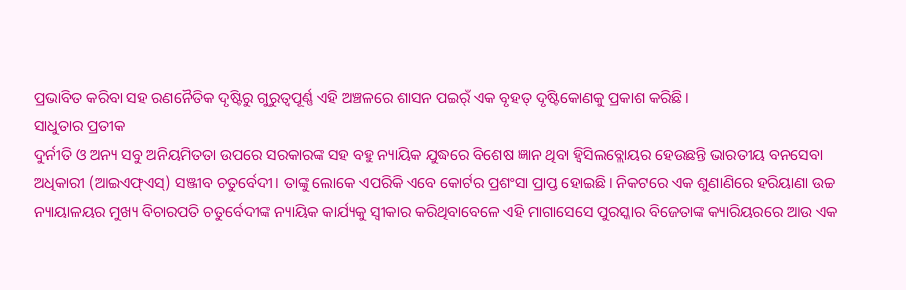ପ୍ରଭାବିତ କରିବା ସହ ରଣନୈତିକ ଦୃଷ୍ଟିରୁ ଗୁରୁତ୍ୱପୂର୍ଣ୍ଣ ଏହି ଅଞ୍ଚଳରେ ଶାସନ ପଇର୍ଁ ଏକ ବୃହତ୍‌ ଦୃଷ୍ଟିକୋଣକୁ ପ୍ରକାଶ କରିଛି।
ସାଧୁତାର ପ୍ରତୀକ
ଦୁର୍ନୀତି ଓ ଅନ୍ୟ ସବୁ ଅନିୟମିତତା ଉପରେ ସରକାରଙ୍କ ସହ ବହୁ ନ୍ୟାୟିକ ଯୁଦ୍ଧରେ ବିଶେଷ ଜ୍ଞାନ ଥିବା ହ୍ବିସିଲବ୍ଲୋୟର ହେଉଛନ୍ତି ଭାରତୀୟ ବନସେବା ଅଧିକାରୀ (ଆଇଏଫ୍‌ଏସ୍‌) ସଞ୍ଜୀବ ଚତୁର୍ବେଦୀ। ତାଙ୍କୁ ଲୋକେ ଏପରିକି ଏବେ କୋର୍ଟର ପ୍ରଶଂସା ପ୍ରାପ୍ତ ହୋଇଛି। ନିକଟରେ ଏକ ଶୁଣାଣିରେ ହରିୟାଣା ଉଚ୍ଚ ନ୍ୟାୟାଳୟର ମୁଖ୍ୟ ବିଚାରପତି ଚତୁର୍ବେଦୀଙ୍କ ନ୍ୟାୟିକ କାର୍ଯ୍ୟକୁ ସ୍ବୀକାର କରିଥିବାବେଳେ ଏହି ମାଗାସେସେ ପୁରସ୍କାର ବିଜେତାଙ୍କ କ୍ୟାରିୟରରେ ଆଉ ଏକ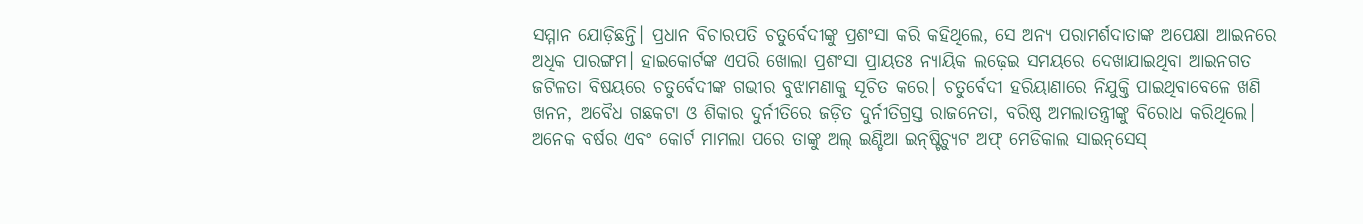ସମ୍ମାନ ଯୋଡ଼ିଛନ୍ତି। ପ୍ରଧାନ ବିଚାରପତି ଚତୁର୍ବେଦୀଙ୍କୁ ପ୍ରଶଂସା କରି କହିଥିଲେ, ସେ ଅନ୍ୟ ପରାମର୍ଶଦାତାଙ୍କ ଅପେକ୍ଷା ଆଇନରେ ଅଧିକ ପାରଙ୍ଗମ। ହାଇକୋର୍ଟଙ୍କ ଏପରି ଖୋଲା ପ୍ରଶଂସା ପ୍ରାୟତଃ ନ୍ୟାୟିକ ଲଢ଼େଇ ସମୟରେ ଦେଖାଯାଇଥିବା ଆଇନଗତ ଜଟିଳତା ବିଷୟରେ ଚତୁର୍ବେଦୀଙ୍କ ଗଭୀର ବୁଝାମଣାକୁ ସୂଚିତ କରେ। ଚତୁର୍ବେଦୀ ହରିୟାଣାରେ ନିଯୁକ୍ତି ପାଇଥିବାବେଳେ ଖଣି ଖନନ, ଅବୈଧ ଗଛକଟା ଓ ଶିକାର ଦୁର୍ନୀତିରେ ଜଡ଼ିତ ଦୁର୍ନୀତିଗ୍ରସ୍ତ ରାଜନେତା, ବରିଷ୍ଠ ଅମଲାତନ୍ତ୍ରୀଙ୍କୁ ବିରୋଧ କରିଥିଲେ। ଅନେକ ବର୍ଷର ଏବଂ କୋର୍ଟ ମାମଲା ପରେ ତାଙ୍କୁ ଅଲ୍‌ ଇଣ୍ଡିଆ ଇନ୍‌ଷ୍ଟିଚ୍ୟୁଟ ଅଫ୍‌ ମେଡିକାଲ ସାଇନ୍‌ସେସ୍‌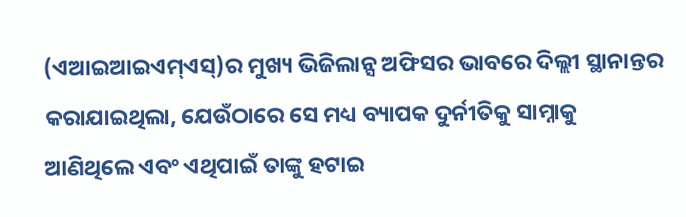(ଏଆଇଆଇଏମ୍‌ଏସ୍‌)ର ମୁଖ୍ୟ ଭିଜିଲାନ୍ସ ଅଫିସର ଭାବରେ ଦିଲ୍ଲୀ ସ୍ଥାନାନ୍ତର କରାଯାଇଥିଲା, ଯେଉଁଠାରେ ସେ ମଧ୍ୟ ବ୍ୟାପକ ଦୁର୍ନୀତିକୁ ସାମ୍ନାକୁ ଆଣିଥିଲେ ଏବଂ ଏଥିପାଇଁ ତାଙ୍କୁ ହଟାଇ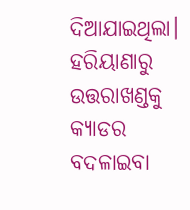ଦିଆଯାଇଥିଲା। ହରିୟାଣାରୁ ଉତ୍ତରାଖଣ୍ଡକୁ କ୍ୟାଡର ବଦଳାଇବା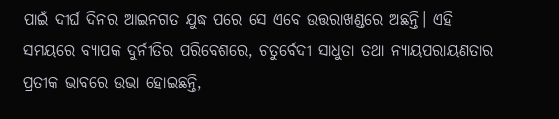ପାଇଁ ଦୀର୍ଘ ଦିନର ଆଇନଗତ ଯୁଦ୍ଧ ପରେ ସେ ଏବେ ଉତ୍ତରାଖଣ୍ଡରେ ଅଛନ୍ତି। ଏହି ସମୟରେ ବ୍ୟାପକ ଦୁର୍ନୀତିର ପରିବେଶରେ, ଚତୁର୍ବେଦୀ ସାଧୁତା ତଥା ନ୍ୟାୟପରାୟଣତାର ପ୍ରତୀକ ଭାବରେ ଉଭା ହୋଇଛନ୍ତି,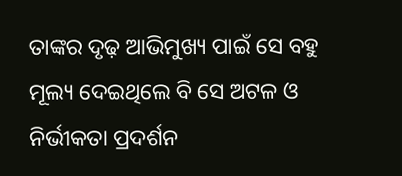ତାଙ୍କର ଦୃଢ଼ ଆଭିମୁଖ୍ୟ ପାଇଁ ସେ ବହୁ ମୂଲ୍ୟ ଦେଇଥିଲେ ବି ସେ ଅଟଳ ଓ ନିର୍ଭୀକତା ପ୍ରଦର୍ଶନ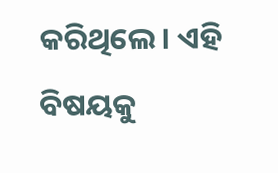କରିଥିଲେ। ଏହି ବିଷୟକୁ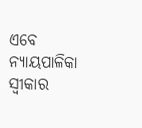ଏବେ ନ୍ୟାୟପାଳିକା ସ୍ବୀକାର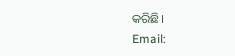କରିଛି।
Email: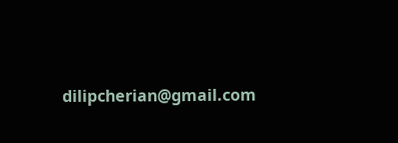dilipcherian@gmail.com